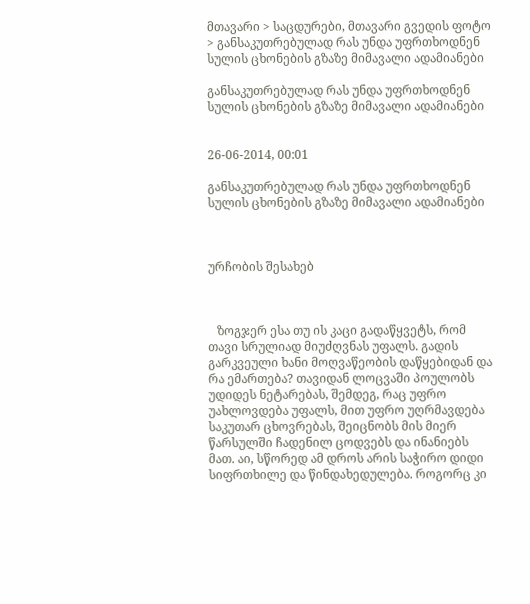მთავარი > საცდურები, მთავარი გვედის ფოტო > განსაკუთრებულად რას უნდა უფრთხოდნენ სულის ცხონების გზაზე მიმავალი ადამიანები

განსაკუთრებულად რას უნდა უფრთხოდნენ სულის ცხონების გზაზე მიმავალი ადამიანები


26-06-2014, 00:01

განსაკუთრებულად რას უნდა უფრთხოდნენ სულის ცხონების გზაზე მიმავალი ადამიანები



ურჩობის შესახებ



   ზოგჯერ ესა თუ ის კაცი გადაწყვეტს, რომ თავი სრულიად მიუძღვნას უფალს. გადის გარკვეული ხანი მოღვაწეობის დაწყებიდან და რა ემართება? თავიდან ლოცვაში პოულობს უდიდეს ნეტარებას, შემდეგ, რაც უფრო უახლოვდება უფალს, მით უფრო უღრმავდება საკუთარ ცხოვრებას, შეიცნობს მის მიერ წარსულში ჩადენილ ცოდვებს და ინანიებს მათ. აი, სწორედ ამ დროს არის საჭირო დიდი სიფრთხილე და წინდახედულება. როგორც კი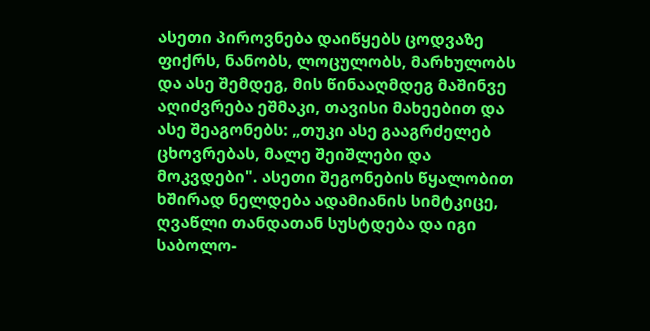ასეთი პიროვნება დაიწყებს ცოდვაზე ფიქრს, ნანობს, ლოცულობს, მარხულობს და ასე შემდეგ, მის წინააღმდეგ მაშინვე აღიძვრება ეშმაკი, თავისი მახეებით და ასე შეაგონებს: „თუკი ასე გააგრძელებ ცხოვრებას, მალე შეიშლები და მოკვდები". ასეთი შეგონების წყალობით ხშირად ნელდება ადამიანის სიმტკიცე, ღვაწლი თანდათან სუსტდება და იგი საბოლო-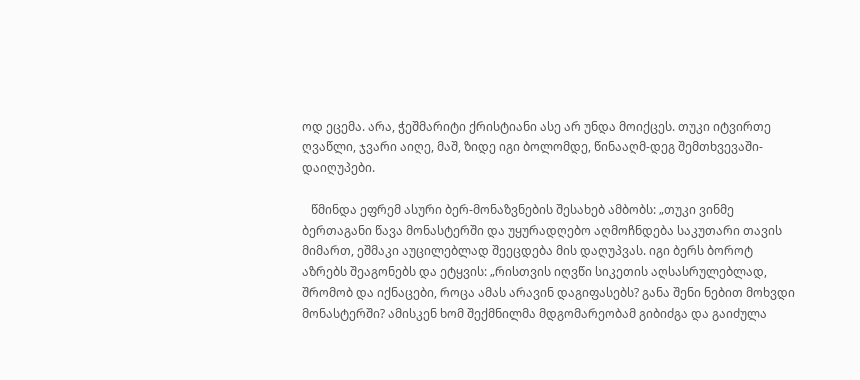ოდ ეცემა. არა, ჭეშმარიტი ქრისტიანი ასე არ უნდა მოიქცეს. თუკი იტვირთე ღვაწლი, ჯვარი აიღე, მაშ, ზიდე იგი ბოლომდე, წინააღმ-დეგ შემთხვევაში-დაიღუპები.

   წმინდა ეფრემ ასური ბერ-მონაზვნების შესახებ ამბობს: „თუკი ვინმე ბერთაგანი წავა მონასტერში და უყურადღებო აღმოჩნდება საკუთარი თავის მიმართ, ეშმაკი აუცილებლად შეეცდება მის დაღუპვას. იგი ბერს ბოროტ აზრებს შეაგონებს და ეტყვის: „რისთვის იღვწი სიკეთის აღსასრულებლად, შრომობ და იქნაცები, როცა ამას არავინ დაგიფასებს? განა შენი ნებით მოხვდი მონასტერში? ამისკენ ხომ შექმნილმა მდგომარეობამ გიბიძგა და გაიძულა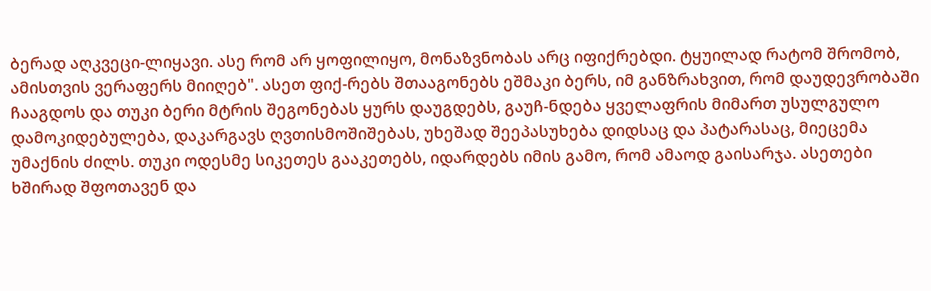ბერად აღკვეცი-ლიყავი. ასე რომ არ ყოფილიყო, მონაზვნობას არც იფიქრებდი. ტყუილად რატომ შრომობ, ამისთვის ვერაფერს მიიღებ". ასეთ ფიქ-რებს შთააგონებს ეშმაკი ბერს, იმ განზრახვით, რომ დაუდევრობაში ჩააგდოს და თუკი ბერი მტრის შეგონებას ყურს დაუგდებს, გაუჩ-ნდება ყველაფრის მიმართ უსულგულო დამოკიდებულება, დაკარგავს ღვთისმოშიშებას, უხეშად შეეპასუხება დიდსაც და პატარასაც, მიეცემა უმაქნის ძილს. თუკი ოდესმე სიკეთეს გააკეთებს, იდარდებს იმის გამო, რომ ამაოდ გაისარჯა. ასეთები ხშირად შფოთავენ და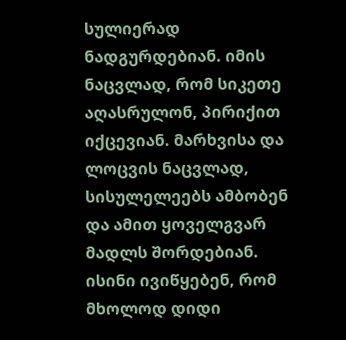სულიერად ნადგურდებიან. იმის ნაცვლად, რომ სიკეთე აღასრულონ, პირიქით იქცევიან. მარხვისა და ლოცვის ნაცვლად, სისულელეებს ამბობენ და ამით ყოველგვარ მადლს შორდებიან. ისინი ივიწყებენ, რომ მხოლოდ დიდი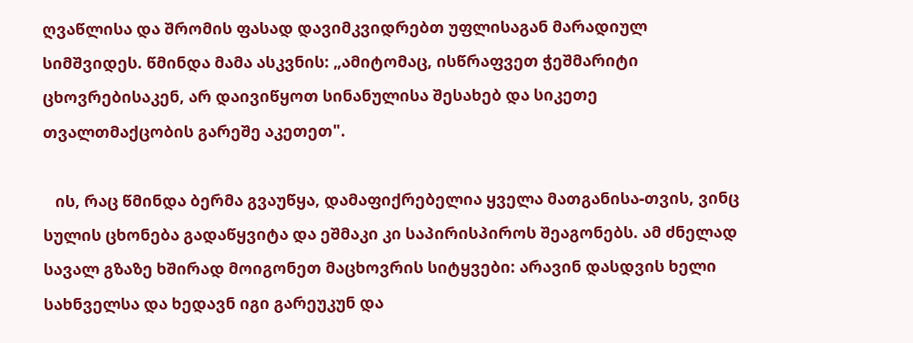ღვაწლისა და შრომის ფასად დავიმკვიდრებთ უფლისაგან მარადიულ სიმშვიდეს. წმინდა მამა ასკვნის: „ამიტომაც, ისწრაფვეთ ჭეშმარიტი ცხოვრებისაკენ, არ დაივიწყოთ სინანულისა შესახებ და სიკეთე თვალთმაქცობის გარეშე აკეთეთ".

   ის, რაც წმინდა ბერმა გვაუწყა, დამაფიქრებელია ყველა მათგანისა-თვის, ვინც სულის ცხონება გადაწყვიტა და ეშმაკი კი საპირისპიროს შეაგონებს. ამ ძნელად სავალ გზაზე ხშირად მოიგონეთ მაცხოვრის სიტყვები: არავინ დასდვის ხელი სახნველსა და ხედავნ იგი გარეუკუნ და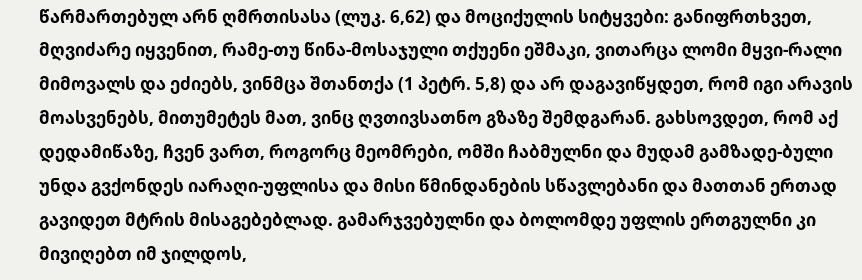წარმართებულ არნ ღმრთისასა (ლუკ. 6,62) და მოციქულის სიტყვები: განიფრთხვეთ, მღვიძარე იყვენით, რამე-თუ წინა-მოსაჯული თქუენი ეშმაკი, ვითარცა ლომი მყვი-რალი მიმოვალს და ეძიებს, ვინმცა შთანთქა (1 პეტრ. 5,8) და არ დაგავიწყდეთ, რომ იგი არავის მოასვენებს, მითუმეტეს მათ, ვინც ღვთივსათნო გზაზე შემდგარან. გახსოვდეთ, რომ აქ დედამიწაზე, ჩვენ ვართ, როგორც მეომრები, ომში ჩაბმულნი და მუდამ გამზადე-ბული უნდა გვქონდეს იარაღი-უფლისა და მისი წმინდანების სწავლებანი და მათთან ერთად გავიდეთ მტრის მისაგებებლად. გამარჯვებულნი და ბოლომდე უფლის ერთგულნი კი მივიღებთ იმ ჯილდოს,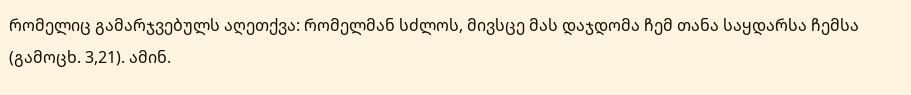რომელიც გამარჯვებულს აღეთქვა: რომელმან სძლოს, მივსცე მას დაჯდომა ჩემ თანა საყდარსა ჩემსა (გამოცხ. 3,21). ამინ.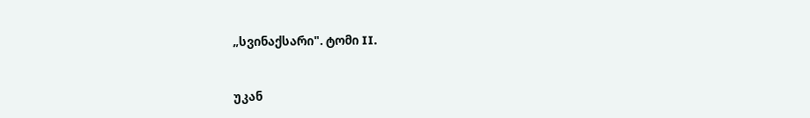„სვინაქსარი". ტომი II.


უკან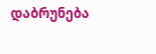დაბრუნება